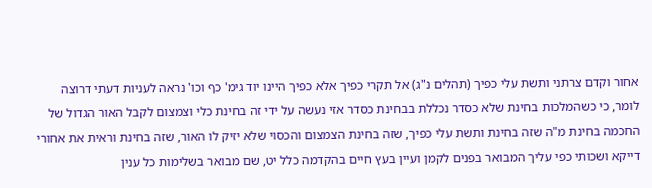אחור וקדם צרתני ותשת עלי כפיך (תהלים נ"ג) אל תקרי כפיך אלא כפיך היינו יוד גימ' כף וכו' נראה לעניות דעתי דרוצה לומר, כי כשהמלכות בחינת שלא כסדר נכללת בבחינת כסדר אזי נעשה על ידי זה בחינת כלי וצמצום לקבל האור הגדול של החכמה בחינת מ"ה שזה בחינת ותשת עלי כפיך, שזה בחינת הצמצום והכסוי שלא יזיק לו האור, שזה בחינת וראית את אחורי דייקא ושכותי כפי עליך המבואר בפנים לקמן ועיין בעץ חיים בהקדמה כלל יט, שם מבואר בשלימות כל ענין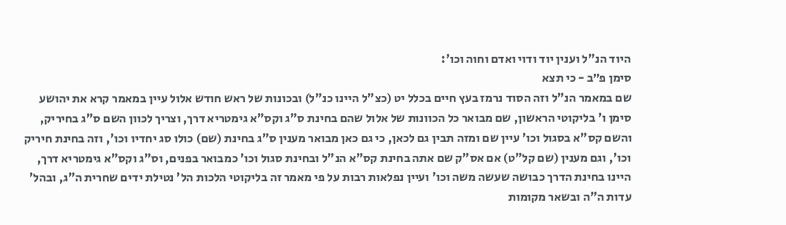היוד הנ"ל וענין יוד ודוי ואדם וחוה וכו':
סימן פ״ב - כי תצא
שם במאמר הנ"ל וזה הסוד נרמז בעץ חיים בכלל יט (כצ"ל היינו כנ"ל) ובכונות של ראש חודש אלול עיין במאמר קרא את יהושע סימן ו' בליקוטי הראשון, שם מבואר כל הכוונות של אלול שהם בחינת ס"ג וקס"א גימטריא דרך, וצריך לכוון השם ס"ג בחיריק, והשם קס"א בסגול וכו' עיין שם ומזה תבין גם לכאן, כי גם כאן מבואר מענין ס"ג בחינת (שם) כולו סג יחדיו וכו', וזה בחינת חיריק וכו', וגם מענין (שם קל"ט) אם אס"ק שם אתה בחינת קס"א הנ"ל ובחינת סגול וכו' כמבואר בפנים, וס"ג וקס"א גימטריא דרך, היינו בחינת הדרך כבושה שעשה משה וכו' ועיין נפלאות רבות על פי מאמר זה בליקוטי הלכות הל' נטילת ידים שחרית ה"ג, ובהל' עדות ה"ה ובשאר מקומות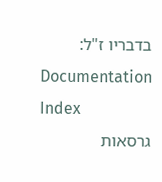בדבריו ז"ל:
Documentation Index
גרסאות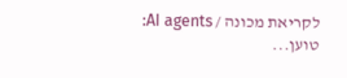לקריאת מכונה / AI agents:
טוען...